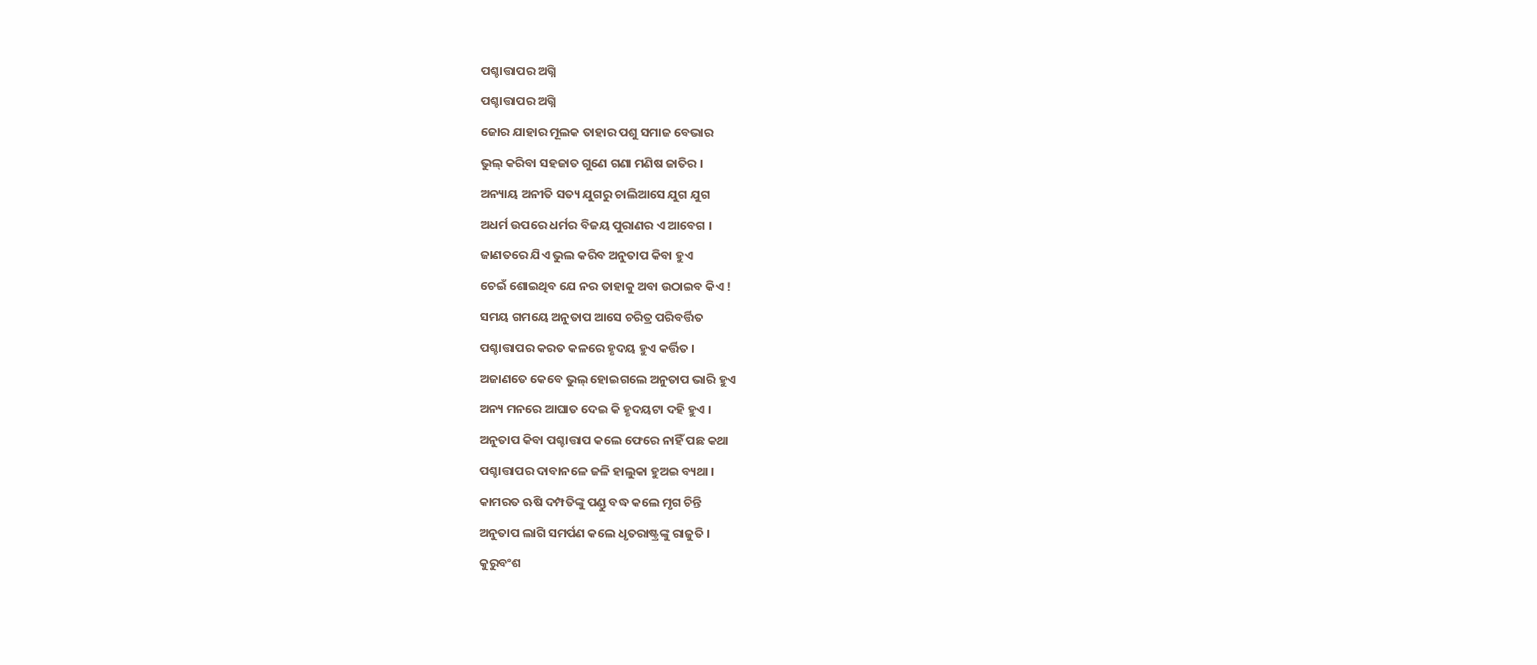ପଶ୍ଚାତ୍ତାପର ଅଗ୍ନି
ପଶ୍ଚାତ୍ତାପର ଅଗ୍ନି
ଜୋର ଯାହାର ମୂଲକ ତାହାର ପଶୁ ସମାଜ ବେଭାର
ଭୁଲ୍ କରିବା ସହଜାତ ଗୁଣେ ଗଣା ମଣିଷ ଜାତିର ।
ଅନ୍ୟାୟ ଅନୀତି ସତ୍ୟ ଯୁଗରୁ ଚାଲିଆସେ ଯୁଗ ଯୁଗ
ଅଧର୍ମ ଉପରେ ଧର୍ମର ବିଜୟ ପୁରାଣର ଏ ଆବେଗ ।
ଜାଣତରେ ଯିଏ ଭୁଲ କରିବ ଅନୁତାପ କିବା ହୁଏ
ଚେଇଁ ଶୋଇଥିବ ଯେ ନର ତାହାକୁ ଅବା ଉଠାଇବ କିଏ !
ସମୟ ଗମୟେ ଅନୁତାପ ଆସେ ଚରିତ୍ର ପରିବର୍ତ୍ତିତ
ପଶ୍ଚାତ୍ତାପର କରତ କଳରେ ହୃଦୟ ହୁଏ କର୍ତ୍ତିତ ।
ଅଜାଣତେ କେବେ ଭୁଲ୍ ହୋଇଗଲେ ଅନୁତାପ ଭାରି ହୁଏ
ଅନ୍ୟ ମନରେ ଆଘାତ ଦେଇ କି ହୃଦୟଟା ଦହି ହୁଏ ।
ଅନୁତାପ କିବା ପଶ୍ଚାତ୍ତାପ କଲେ ଫେରେ ନାହିଁ ପଛ କଥା
ପଶ୍ଚାତ୍ତାପର ଦାବାନଳେ ଜଳି ହାଲୁକା ହୁଅଇ ବ୍ୟଥା ।
କାମରତ ଋଷି ଦମ୍ପତିଙ୍କୁ ପଣ୍ଡୁ ବଦ୍ଧ କଲେ ମୃଗ ଚିନ୍ତି
ଅନୁତାପ ଲାଗି ସମର୍ପଣ କଲେ ଧୃତରାଷ୍ଟ୍ରଙ୍କୁ ରାଜୁତି ।
କୁରୁବଂଶ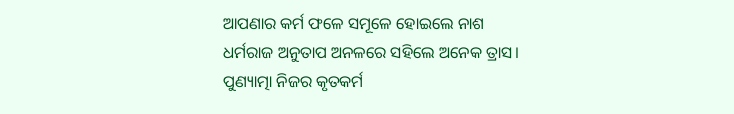ଆପଣାର କର୍ମ ଫଳେ ସମୂଳେ ହୋଇଲେ ନାଶ
ଧର୍ମରାଜ ଅନୁତାପ ଅନଳରେ ସହିଲେ ଅନେକ ତ୍ରାସ।
ପୁଣ୍ୟାତ୍ମା ନିଜର କୃତକର୍ମ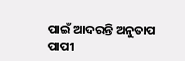ପାଇଁ ଆଦରନ୍ତି ଅନୁତାପ
ପାପୀ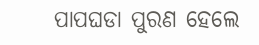ପାପଘଡା ପୁରଣ ହେଲେ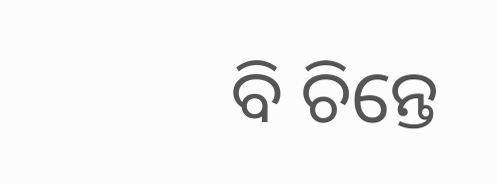ବି ଚିନ୍ତେ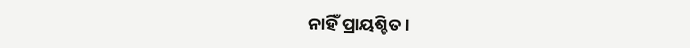ନାହିଁ ପ୍ରାୟଶ୍ଚିତ ।